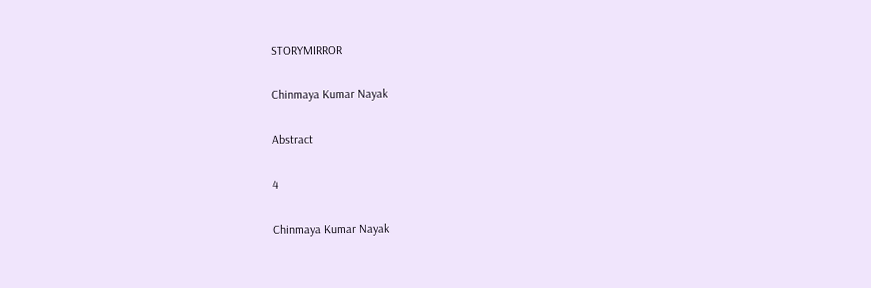STORYMIRROR

Chinmaya Kumar Nayak

Abstract

4

Chinmaya Kumar Nayak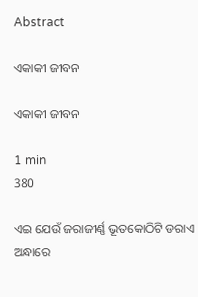Abstract

ଏକାକୀ ଜୀବନ

ଏକାକୀ ଜୀବନ

1 min
380

ଏଇ ଯେଉଁ ଜରାଜୀର୍ଣ୍ଣ ଭୂତକୋଠିଟି ଡରାଏ ଅନ୍ଧାରେ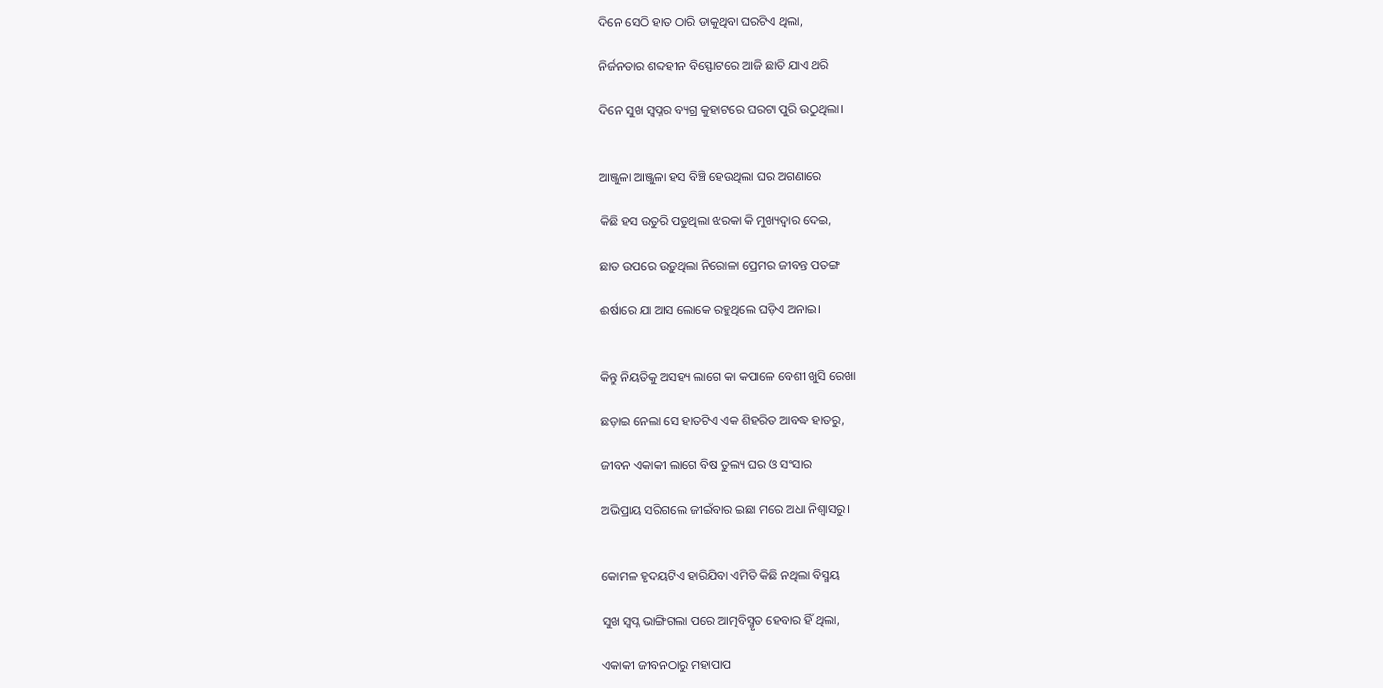ଦିନେ ସେଠି ହାତ ଠାରି ଡାକୁଥିବା ଘରଟିଏ ଥିଲା,

ନିର୍ଜନତାର ଶବ୍ଦହୀନ ବିସ୍ଫୋଟରେ ଆଜି ଛାତି ଯାଏ ଥରି

ଦିନେ ସୁଖ ସ୍ୱପ୍ନର ବ୍ୟଗ୍ର କୁହାଟରେ ଘରଟା ପୁରି ଉଠୁଥିଲା।


ଆଞ୍ଜୁଳା ଆଞ୍ଜୁଳା ହସ ବିଞ୍ଚି ହେଉଥିଲା ଘର ଅଗଣାରେ

କିଛି ହସ ଉତୁରି ପଡୁଥିଲା ଝରକା କି ମୁଖ୍ୟଦ୍ୱାର ଦେଇ,

ଛାତ ଉପରେ ଉଡ଼ୁଥିଲା ନିରୋଳା ପ୍ରେମର ଜୀବନ୍ତ ପତଙ୍ଗ

ଈର୍ଷାରେ ଯା ଆସ ଲୋକେ ରହୁଥିଲେ ଘଡ଼ିଏ ଅନାଇ।


କିନ୍ତୁ ନିୟତିକୁ ଅସହ୍ୟ ଲାଗେ କା କପାଳେ ବେଶୀ ଖୁସି ରେଖା

ଛଡ଼ାଇ ନେଲା ସେ ହାତଟିଏ ଏକ ଶିହରିତ ଆବଦ୍ଧ ହାତରୁ,

ଜୀବନ ଏକାକୀ ଲାଗେ ବିଷ ତୁଲ୍ୟ ଘର ଓ ସଂସାର

ଅଭିପ୍ରାୟ ସରିଗଲେ ଜୀଇଁବାର ଇଛା ମରେ ଅଧା ନିଶ୍ବାସରୁ।


କୋମଳ ହୃଦୟଟିଏ ହାରିଯିବା ଏମିତି କିଛି ନଥିଲା ବିସ୍ମୟ

ସୁଖ ସ୍ୱପ୍ନ ଭାଙ୍ଗିଗଲା ପରେ ଆତ୍ମବିସ୍ମୃତ ହେବାର ହିଁ ଥିଲା,

ଏକାକୀ ଜୀବନଠାରୁ ମହାପାପ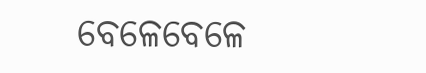ବେଳେବେଳେ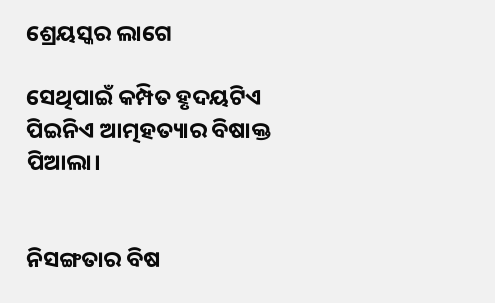ଶ୍ରେୟସ୍କର ଲାଗେ

ସେଥିପାଇଁ କମ୍ପିତ ହୃଦୟଟିଏ ପିଇନିଏ ଆତ୍ମହତ୍ୟାର ବିଷାକ୍ତ ପିଆଲା।


ନିସଙ୍ଗତାର ବିଷ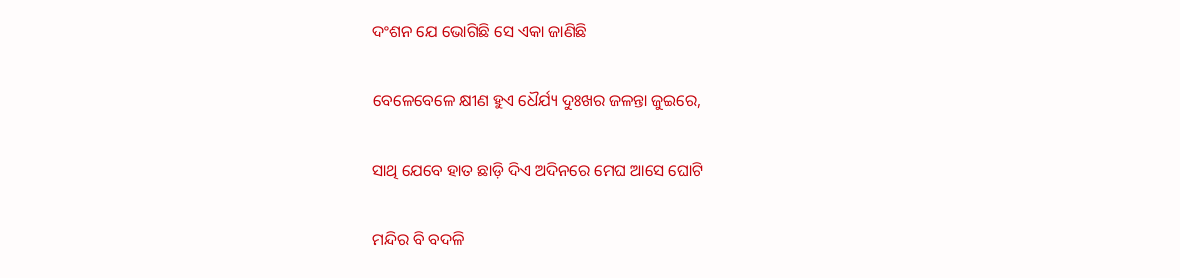ଦଂଶନ ଯେ ଭୋଗିଛି ସେ ଏକା ଜାଣିଛି

ବେଳେବେଳେ କ୍ଷୀଣ ହୁଏ ଧୈର୍ଯ୍ୟ ଦୁଃଖର ଜଳନ୍ତା ଜୁଇରେ,

ସାଥି ଯେବେ ହାତ ଛାଡ଼ି ଦିଏ ଅଦିନରେ ମେଘ ଆସେ ଘୋଟି

ମନ୍ଦିର ବି ବଦଳି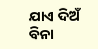ଯାଏ ଦିଅଁ ବିନା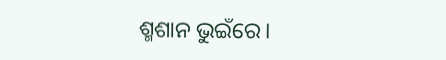ଶ୍ମଶାନ ଭୁଇଁରେ।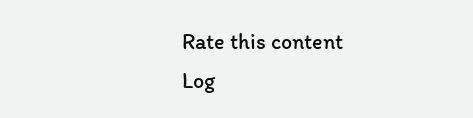Rate this content
Log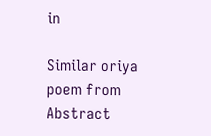in

Similar oriya poem from Abstract